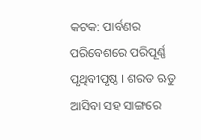କଟକ: ପାର୍ବଣର ପରିବେଶରେ ପରିପୂର୍ଣ୍ଣ ପୃଥିବୀପୃଷ୍ଠ । ଶରତ ଋତୁ ଆସିବା ସହ ସାଙ୍ଗରେ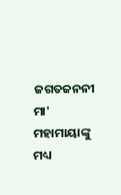ଜଗତଜନନୀ ମା' ମହାମାୟାଙ୍କୁ ମଧ୍ୟ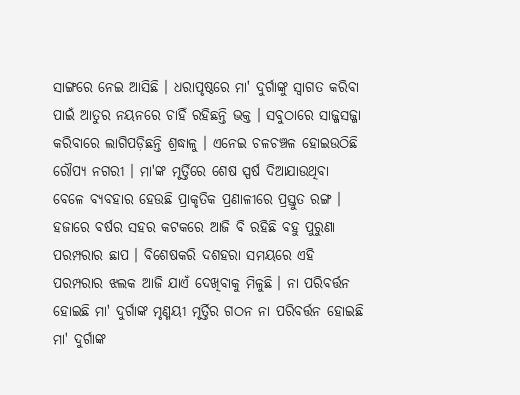ସାଙ୍ଗରେ ନେଇ ଆସିଛି । ଧରାପୃଷ୍ଠରେ ମା' ଦୁର୍ଗାଙ୍କୁ ସ୍ବାଗତ କରିବା ପାଇଁ ଆତୁର ନୟନରେ ଚାହିଁ ରହିଛନ୍ତି ଭକ୍ତ । ସବୁଠାରେ ସାଜ୍ଜସଜ୍ଜା କରିବାରେ ଲାଗିପଡ଼ିଛନ୍ତି ଶ୍ରଦ୍ଧାଳୁ । ଏନେଇ ଚଳଚଞ୍ଚଳ ହୋଇଉଠିଛି ରୌପ୍ୟ ନଗରୀ । ମା'ଙ୍କ ମୃର୍ତ୍ତିରେ ଶେଷ ସ୍ପର୍ଷ ଦିଆଯାଉଥିବା ବେଳେ ବ୍ୟବହାର ହେଉଛି ପ୍ରାକୃତିକ ପ୍ରଣାଳୀରେ ପ୍ରସ୍ତୁତ ରଙ୍ଗ ।
ହଜାରେ ବର୍ଷର ସହର କଟକରେ ଆଜି ବି ରହିଛି ବହୁ ପୁରୁଣା ପରମ୍ପରାର ଛାପ । ବିଶେଷକରି ଦଶହରା ସମୟରେ ଏହି ପରମ୍ପରାର ଝଲକ ଆଜି ଯାଏଁ ଦେଖିବାକୁ ମିଳୁଛି । ନା ପରିବର୍ତ୍ତନ ହୋଇଛି ମା' ଦୁର୍ଗାଙ୍କ ମୃଣ୍ମୟୀ ମୃର୍ତ୍ତିର ଗଠନ ନା ପରିବର୍ତ୍ତନ ହୋଇଛି ମା' ଦୁର୍ଗାଙ୍କ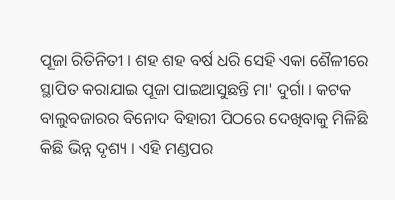ପୂଜା ରିତିନିତୀ । ଶହ ଶହ ବର୍ଷ ଧରି ସେହି ଏକା ଶୈଳୀରେ ସ୍ଥାପିତ କରାଯାଇ ପୂଜା ପାଇଆସୁଛନ୍ତି ମା' ଦୁର୍ଗା । କଟକ ବାଲୁବଜାରର ବିନୋଦ ବିହାରୀ ପିଠରେ ଦେଖିବାକୁ ମିଳିଛି କିଛି ଭିନ୍ନ ଦୃଶ୍ୟ । ଏହି ମଣ୍ଡପର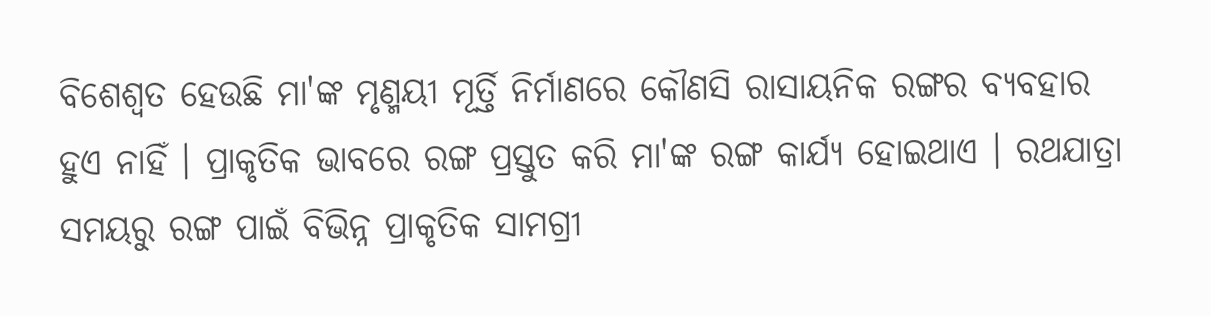ବିଶେଶ୍ୱତ ହେଉଛି ମା'ଙ୍କ ମୃଣ୍ମୟୀ ମୂର୍ତ୍ତି ନିର୍ମାଣରେ କୌଣସି ରାସାୟନିକ ରଙ୍ଗର ବ୍ୟବହାର ହୁଏ ନାହିଁ । ପ୍ରାକୃତିକ ଭାବରେ ରଙ୍ଗ ପ୍ରସ୍ତୁତ କରି ମା'ଙ୍କ ରଙ୍ଗ କାର୍ଯ୍ୟ ହୋଇଥାଏ । ରଥଯାତ୍ରା ସମୟରୁ ରଙ୍ଗ ପାଇଁ ବିଭିନ୍ନ ପ୍ରାକୃତିକ ସାମଗ୍ରୀ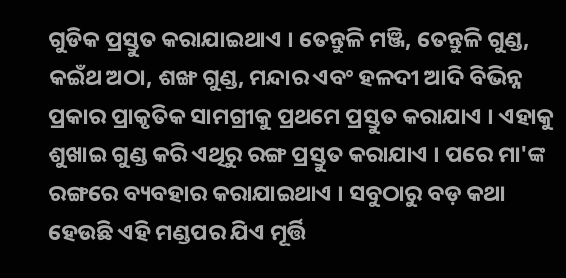ଗୁଡିକ ପ୍ରସ୍ତୁତ କରାଯାଇଥାଏ । ତେନ୍ତୁଳି ମଞ୍ଜି, ତେନ୍ତୁଳି ଗୁଣ୍ଡ, କଇଁଥ ଅଠା, ଶଙ୍ଖ ଗୁଣ୍ଡ, ମନ୍ଦାର ଏବଂ ହଳଦୀ ଆଦି ବିଭିନ୍ନ ପ୍ରକାର ପ୍ରାକୃତିକ ସାମଗ୍ରୀକୁ ପ୍ରଥମେ ପ୍ରସ୍ତୁତ କରାଯାଏ । ଏହାକୁ ଶୁଖାଇ ଗୁଣ୍ଡ କରି ଏଥିରୁ ରଙ୍ଗ ପ୍ରସ୍ତୁତ କରାଯାଏ । ପରେ ମା'ଙ୍କ ରଙ୍ଗରେ ବ୍ୟବହାର କରାଯାଇଥାଏ । ସବୁଠାରୁ ବଡ଼ କଥା ହେଉଛି ଏହି ମଣ୍ଡପର ଯିଏ ମୂର୍ତ୍ତି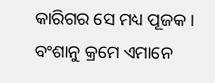କାରିଗର ସେ ମଧ୍ୟ ପୂଜକ । ବଂଶାନୁ କ୍ରମେ ଏମାନେ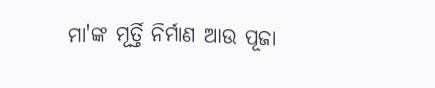ମା'ଙ୍କ ମୂର୍ତ୍ତି ନିର୍ମାଣ ଆଉ ପୂଜା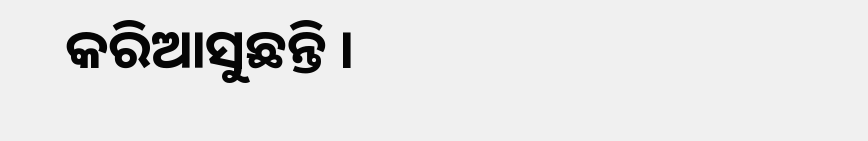କରିଆସୁଛନ୍ତି ।